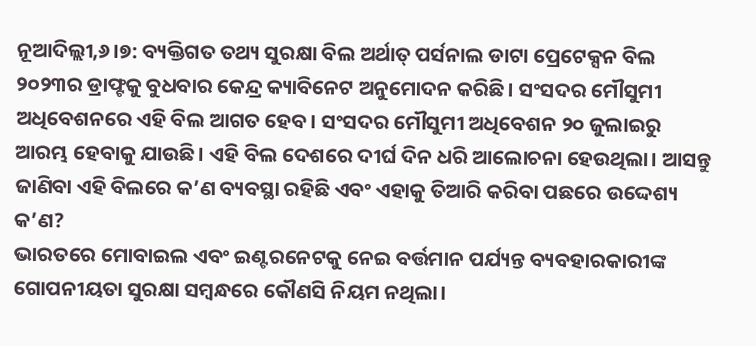ନୂଆଦିଲ୍ଲୀ,୬।୭: ବ୍ୟକ୍ତିଗତ ତଥ୍ୟ ସୁରକ୍ଷା ବିଲ ଅର୍ଥାତ୍ ପର୍ସନାଲ ଡାଟା ପ୍ରେଟେକ୍ସନ ବିଲ ୨୦୨୩ର ଡ୍ରାଫ୍ଟକୁ ବୁଧବାର କେନ୍ଦ୍ର କ୍ୟାବିନେଟ ଅନୁମୋଦନ କରିଛି। ସଂସଦର ମୌସୁମୀ ଅଧିବେଶନରେ ଏହି ବିଲ ଆଗତ ହେବ। ସଂସଦର ମୌସୁମୀ ଅଧିବେଶନ ୨୦ ଜୁଲାଇରୁ ଆରମ୍ଭ ହେବାକୁ ଯାଉଛି। ଏହି ବିଲ ଦେଶରେ ଦୀର୍ଘ ଦିନ ଧରି ଆଲୋଚନା ହେଉଥିଲା। ଆସନ୍ତୁ ଜାଣିବା ଏହି ବିଲରେ କ’ଣ ବ୍ୟବସ୍ଥା ରହିଛି ଏବଂ ଏହାକୁ ତିଆରି କରିବା ପଛରେ ଉଦ୍ଦେଶ୍ୟ କ’ଣ?
ଭାରତରେ ମୋବାଇଲ ଏବଂ ଇଣ୍ଟରନେଟକୁ ନେଇ ବର୍ତ୍ତମାନ ପର୍ଯ୍ୟନ୍ତ ବ୍ୟବହାରକାରୀଙ୍କ ଗୋପନୀୟତା ସୁରକ୍ଷା ସମ୍ବନ୍ଧରେ କୌଣସି ନିୟମ ନଥିଲା।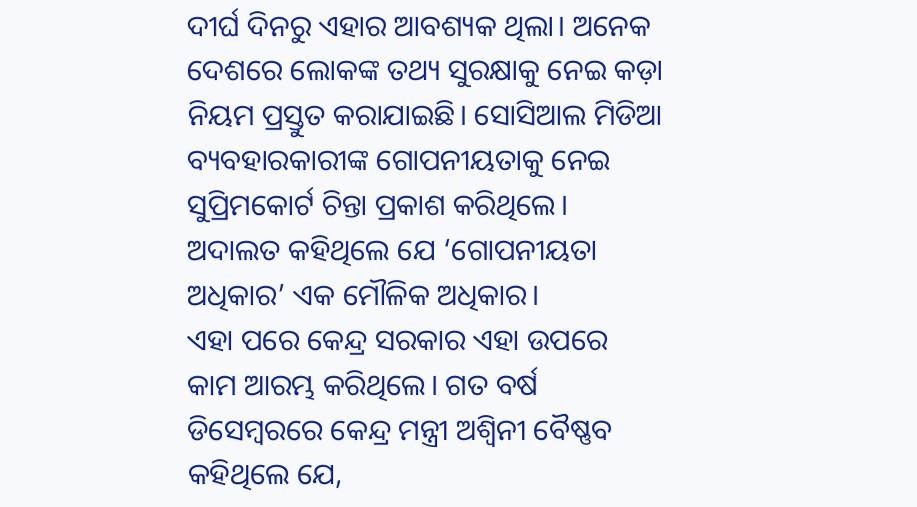ଦୀର୍ଘ ଦିନରୁ ଏହାର ଆବଶ୍ୟକ ଥିଲା। ଅନେକ ଦେଶରେ ଲୋକଙ୍କ ତଥ୍ୟ ସୁରକ୍ଷାକୁ ନେଇ କଡ଼ା ନିୟମ ପ୍ରସ୍ତୁତ କରାଯାଇଛି। ସୋସିଆଲ ମିଡିଆ ବ୍ୟବହାରକାରୀଙ୍କ ଗୋପନୀୟତାକୁ ନେଇ ସୁପ୍ରିମକୋର୍ଟ ଚିନ୍ତା ପ୍ରକାଶ କରିଥିଲେ। ଅଦାଲତ କହିଥିଲେ ଯେ ‘ଗୋପନୀୟତା ଅଧିକାର’ ଏକ ମୌଳିକ ଅଧିକାର।
ଏହା ପରେ କେନ୍ଦ୍ର ସରକାର ଏହା ଉପରେ କାମ ଆରମ୍ଭ କରିଥିଲେ। ଗତ ବର୍ଷ ଡିସେମ୍ବରରେ କେନ୍ଦ୍ର ମନ୍ତ୍ରୀ ଅଶ୍ୱିନୀ ବୈଷ୍ଣବ କହିଥିଲେ ଯେ,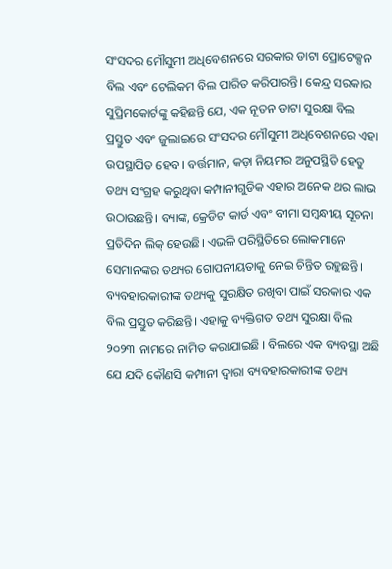ସଂସଦର ମୌସୁମୀ ଅଧିବେଶନରେ ସରକାର ଡାଟା ପ୍ରୋଟେକ୍ସନ ବିଲ ଏବଂ ଟେଲିକମ ବିଲ ପାରିତ କରିପାରନ୍ତି। କେନ୍ଦ୍ର ସରକାର ସୁପ୍ରିମକୋର୍ଟଙ୍କୁ କହିଛନ୍ତି ଯେ, ଏକ ନୂତନ ଡାଟା ସୁରକ୍ଷା ବିଲ ପ୍ରସ୍ତୁତ ଏବଂ ଜୁଲାଇରେ ସଂସଦର ମୌସୁମୀ ଅଧିବେଶନରେ ଏହା ଉପସ୍ଥାପିତ ହେବ। ବର୍ତ୍ତମାନ, କଡ଼ା ନିୟମର ଅନୁପସ୍ଥିତି ହେତୁ ତଥ୍ୟ ସଂଗ୍ରହ କରୁଥିବା କମ୍ପାନୀଗୁଡିକ ଏହାର ଅନେକ ଥର ଲାଭ ଉଠାଉଛନ୍ତି। ବ୍ୟାଙ୍କ, କ୍ରେଡିଟ କାର୍ଡ ଏବଂ ବୀମା ସମ୍ବନ୍ଧୀୟ ସୂଚନା ପ୍ରତିଦିନ ଲିକ୍ ହେଉଛି। ଏଭଳି ପରିସ୍ଥିତିରେ ଲୋକମାନେ ସେମାନଙ୍କର ତଥ୍ୟର ଗୋପନୀୟତାକୁ ନେଇ ଚିନ୍ତିତ ରହୁଛନ୍ତି।
ବ୍ୟବହାରକାରୀଙ୍କ ତଥ୍ୟକୁ ସୁରକ୍ଷିତ ରଖିବା ପାଇଁ ସରକାର ଏକ ବିଲ ପ୍ରସ୍ତୁତ କରିଛନ୍ତି। ଏହାକୁ ବ୍ୟକ୍ତିଗତ ତଥ୍ୟ ସୁରକ୍ଷା ବିଲ ୨୦୨୩ ନାମରେ ନାମିତ କରାଯାଇଛି । ବିଲରେ ଏକ ବ୍ୟବସ୍ଥା ଅଛି ଯେ ଯଦି କୌଣସି କମ୍ପାନୀ ଦ୍ୱାରା ବ୍ୟବହାରକାରୀଙ୍କ ତଥ୍ୟ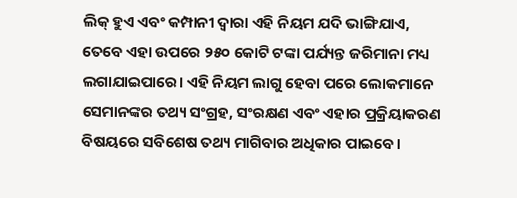ଲିକ୍ ହୁଏ ଏବଂ କମ୍ପାନୀ ଦ୍ୱାରା ଏହି ନିୟମ ଯଦି ଭାଙ୍ଗିଯାଏ, ତେବେ ଏହା ଉପରେ ୨୫୦ କୋଟି ଟଙ୍କା ପର୍ଯ୍ୟନ୍ତ ଜରିମାନା ମଧ୍ୟ ଲଗାଯାଇପାରେ। ଏହି ନିୟମ ଲାଗୁ ହେବା ପରେ ଲୋକମାନେ ସେମାନଙ୍କର ତଥ୍ୟ ସଂଗ୍ରହ, ସଂରକ୍ଷଣ ଏବଂ ଏହାର ପ୍ରକ୍ରିୟାକରଣ ବିଷୟରେ ସବିଶେଷ ତଥ୍ୟ ମାଗିବାର ଅଧିକାର ପାଇବେ।